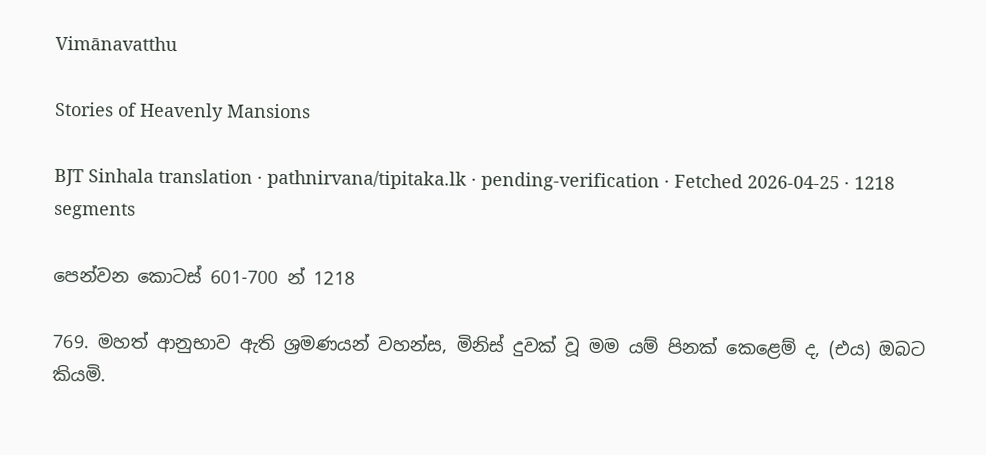Vimānavatthu

Stories of Heavenly Mansions

BJT Sinhala translation · pathnirvana/tipitaka.lk · pending-verification · Fetched 2026-04-25 · 1218 segments

පෙන්වන කොටස් 601-700 න් 1218

769. මහත් ආනුභාව ඇති ශ්‍රමණයන් වහන්ස, මිනිස් දුවක් වූ මම යම් පිනක් කෙළෙම් ද, (එය) ඔබට කියමි.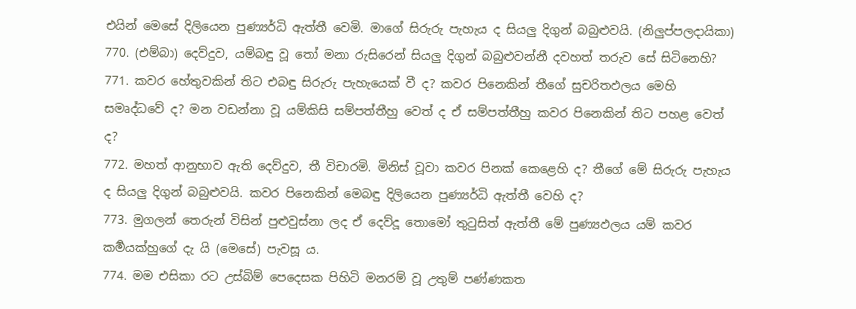එයින් මෙසේ දිලියෙන පුණ්‍යර්ධි ඇත්තී වෙමි. මාගේ සිරුරු පැහැය ද සියලු දිගුන් බබුළුවයි. (නිලුප්පලදායිකා)
770. (එම්බා) දෙව්දුව, යම්බඳු වූ තෝ මනා රුසිරෙන් සියලු දිගුන් බබුළුවන්නී දවහත් තරුව සේ සිටිනෙහි?
771. කවර හේතුවකින් තිට එබඳු සිරුරු පැහැයෙක් වී ද? කවර පිනෙකින් තීගේ සුචරිතඵලය මෙහි සමෘද්ධවේ ද? මන වඩන්නා වූ යම්කිසි සම්පත්තීහු වෙත් ද ඒ සම්පත්තීහු කවර පිනෙකින් තිට පහළ වෙත් ද?
772. මහත් ආනුභාව ඇති දෙව්දුව, තී විචාරමි. මිනිස් වූවා කවර පිනක් කෙළෙහි ද? තීගේ මේ සිරුරු පැහැය ද සියලු දිගුන් බබුළුවයි. කවර පිනෙකින් මෙබඳු දිලියෙන පුණ්‍යර්ධි ඇත්තී වෙහි ද?
773. මුගලන් තෙරුන් විසින් පුළුවුස්නා ලද ඒ දෙව්දූ තොමෝ තුටුසිත් ඇත්තී මේ පුණ්‍යඵලය යම් කවර කර්‍මයක්හුගේ දැ යි (මෙසේ) පැවසූ ය.
774. මම එසිකා රට උස්බිම් පෙදෙසක පිහිටි මනරම් වූ උතුම් පණ්ණකත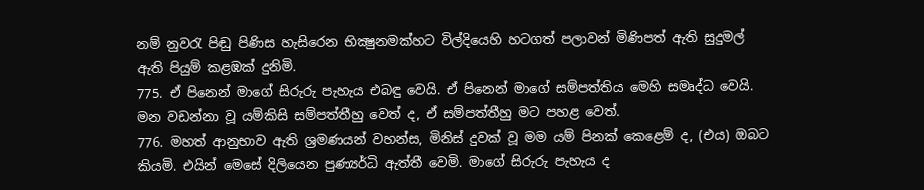නම් නුවරැ පිඬු පිණිස හැසිරෙන භික්‍ෂුනමක්හට විල්දියෙහි හටගත් පලාවන් මිණිපත් ඇති සුදුමල් ඇති පියුම් කළඹක් දුනිමි.
775. ඒ පිනෙන් මාගේ සිරුරු පැහැය එබඳු වෙයි. ඒ පිනෙන් මාගේ සම්පත්තිය මෙහි සමෘද්ධ වෙයි. මන වඩන්නා වූ යම්කිසි සම්පත්තීහු වෙත් ද, ඒ සම්පත්තීහු මට පහළ වෙත්.
776. මහත් ආනුභාව ඇති ශ්‍රමණයන් වහන්ස, මිනිස් දුවක් වූ මම යම් පිනක් කෙළෙම් ද, (එය) ඔබට කියමි. එයින් මෙසේ දිලියෙන පුණ්‍යර්ධි ඇත්තී වෙමි. මාගේ සිරුරු පැහැය ද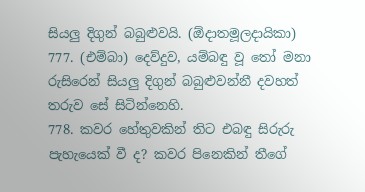සියලු දිගුන් බබුළුවයි. (ඕදාතමූලදායිකා)
777. (එම්බා) දෙව්දුව, යම්බඳු වූ තෝ මනා රුසිරෙන් සියලු දිගුන් බබුළුවන්නී දවහත් තරුව සේ සිටින්නෙහි.
778. කවර හේතුවකින් තිට එබඳු සිරුරු පැහැයෙක් වී ද? කවර පිනෙකින් තීගේ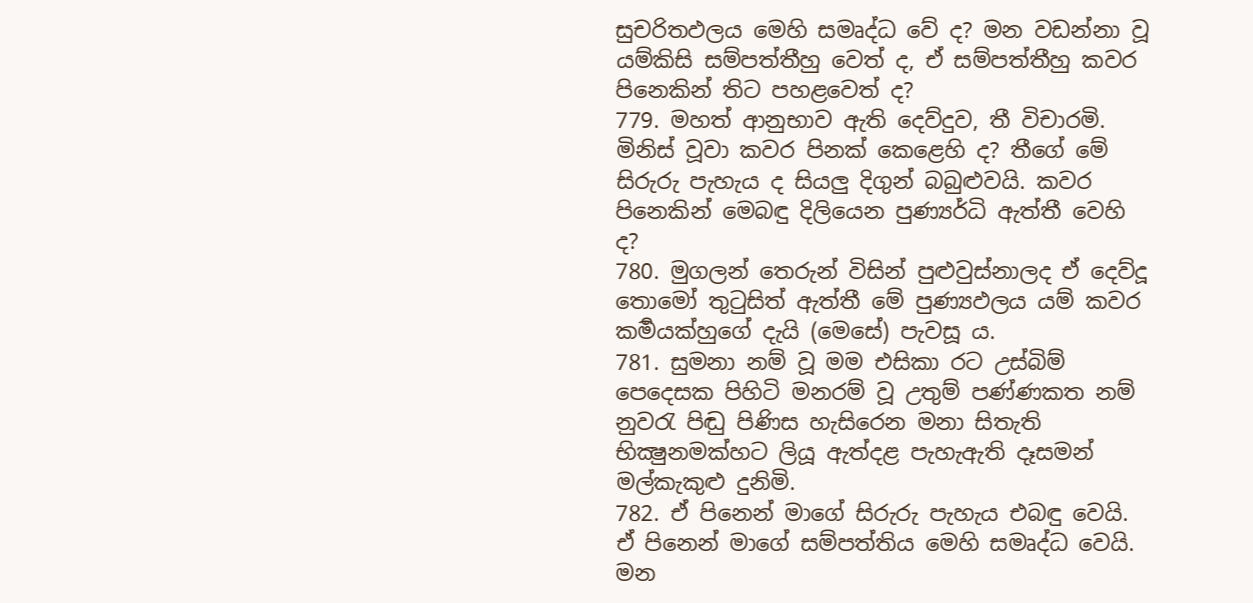සුචරිතඵලය මෙහි සමෘද්ධ වේ ද? මන වඩන්නා වූ යම්කිසි සම්පත්තීහු වෙත් ද, ඒ සම්පත්තීහු කවර පිනෙකින් තිට පහළවෙත් ද?
779. මහත් ආනුභාව ඇති දෙව්දුව, තී විචාරමි. මිනිස් වූවා කවර පිනක් කෙළෙහි ද? තීගේ මේ සිරුරු පැහැය ද සියලු දිගුන් බබුළුවයි. කවර පිනෙකින් මෙබඳු දිලියෙන පුණ්‍යර්ධි ඇත්තී වෙහි ද?
780. මුගලන් තෙරුන් විසින් පුළුවුස්නාලද ඒ දෙව්දූ තොමෝ තුටුසිත් ඇත්තී මේ පුණ්‍යඵලය යම් කවර කර්‍මයක්හුගේ දැයි (මෙසේ) පැවසූ ය.
781. සුමනා නම් වූ මම එසිකා රට උස්බිම් පෙදෙසක පිහිටි මනරම් වූ උතුම් පණ්ණකත නම් නුවරැ පිඬු පිණිස හැසිරෙන මනා සිතැති භික්‍ෂුනමක්හට ලියූ ඇත්දළ පැහැඇති දෑසමන් මල්කැකුළු දුනිමි.
782. ඒ පිනෙන් මාගේ සිරුරු පැහැය එබඳු වෙයි. ඒ පිනෙන් මාගේ සම්පත්තිය මෙහි සමෘද්ධ වෙයි. මන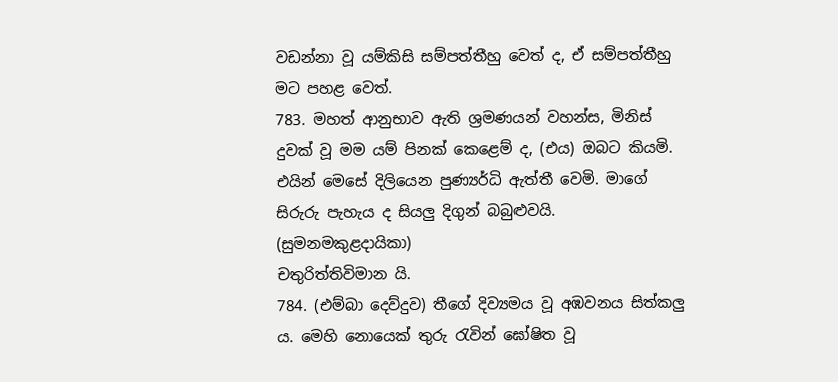වඩන්නා වූ යම්කිසි සම්පත්තීහු වෙත් ද, ඒ සම්පත්තීහු මට පහළ වෙත්.
783. මහත් ආනුභාව ඇති ශ්‍රමණයන් වහන්ස, මිනිස් දුවක් වූ මම යම් පිනක් කෙළෙම් ද, (එය) ඔබට කියමි. එයින් මෙසේ දිලියෙන පුණ්‍යර්ධි ඇත්තී වෙමි. මාගේ සිරුරු පැහැය ද සියලු දිගුන් බබුළුවයි. (සුමනමකුළදායිකා)
චතුරිත්තිවිමාන යි.
784. (එම්බා දෙව්දුව) තීගේ දිව්‍යමය වූ අඹවනය සිත්කලු ය. මෙහි නොයෙක් තුරු රැවින් ඝෝෂිත වූ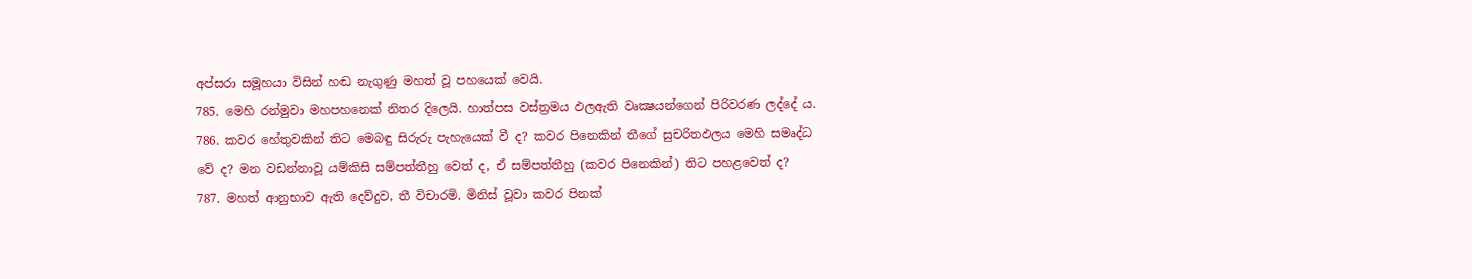අප්සරා සමූහයා විසින් හඬ නැගුණු මහත් වූ පහයෙක් වෙයි.
785. මෙහි රන්මුවා මහපහනෙක් නිතර දිලෙයි. හාත්පස වස්ත්‍රමය ඵලඇති වෘක්‍ෂයන්ගෙන් පිරිවරණ ලද්දේ ය.
786. කවර හේතුවකින් තිට මෙබඳු සිරුරු පැහැයෙක් වී ද? කවර පිනෙකින් තීගේ සුචරිතඵලය මෙහි සමෘද්ධ වේ ද? මන වඩන්නාවූ යම්කිසි සම්පත්තීහු වෙත් ද, ඒ සම්පත්තීහු (කවර පිනෙකින්) තිට පහළවෙත් ද?
787. මහත් ආනුභාව ඇති දෙව්දුව, තී විචාරමි. මිනිස් වූවා කවර පිනක්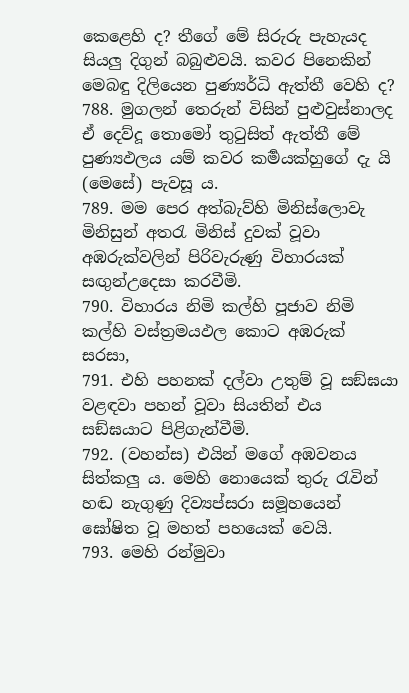කෙළෙහි ද? තීගේ මේ සිරුරු පැහැයද සියලු දිගුන් බබුළුවයි. කවර පිනෙකින් මෙබඳු දිලියෙන පුණ්‍යර්ධි ඇත්තී වෙහි ද?
788. මුගලන් තෙරුන් විසින් පුළුවුස්නාලද ඒ දෙව්දූ තොමෝ තුටුසිත් ඇත්තී මේ පුණ්‍යඵලය යම් කවර කර්‍මයක්හුගේ දැ යි (මෙසේ) පැවසූ ය.
789. මම පෙර අත්බැව්හි මිනිස්ලොවැ මිනිසුන් අතරැ මිනිස් දුවක් වූවා අඹරුක්වලින් පිරිවැරුණු විහාරයක් සඟුන්උදෙසා කරවීමි.
790. විහාරය නිමි කල්හි පූජාව නිමි කල්හි වස්ත්‍රමයඵල කොට අඹරුක් සරසා,
791. එහි පහනක් දල්වා උතුම් වූ සඞ්ඝයා වළඳවා පහන් වූවා සියතින් එය සඞ්ඝයාට පිළිගැන්වීමි.
792. (වහන්ස) එයින් මගේ අඹවනය සිත්කලු ය. මෙහි නොයෙක් තුරු රැවින් හඬ නැගුණු දිව්‍යප්සරා සමූහයෙන් ඝෝෂිත වූ මහත් පහයෙක් වෙයි.
793. මෙහි රන්මුවා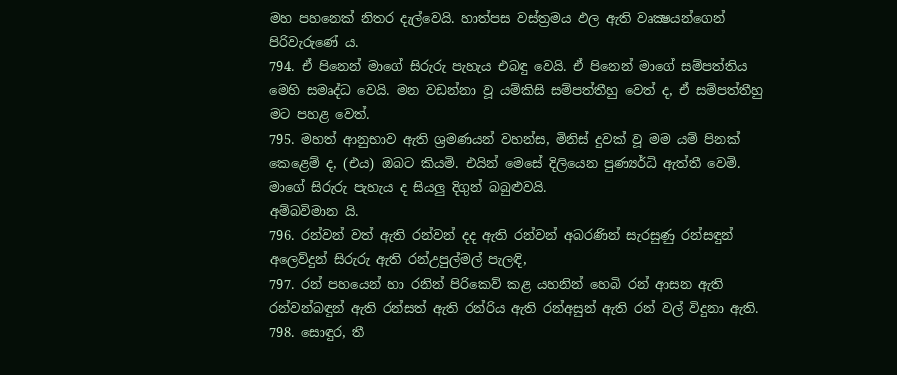මහ පහනෙක් නිතර දැල්වෙයි. හාත්පස වස්ත්‍රමය ඵල ඇති වෘක්‍ෂයන්ගෙන් පිරිවැරුණේ ය.
794. ඒ පිනෙන් මාගේ සිරුරු පැහැය එබඳු වෙයි. ඒ පිනෙන් මාගේ සම්පත්තිය මෙහි සමෘද්ධ වෙයි. මන වඩන්නා වූ යම්කිසි සම්පත්තීහු වෙත් ද, ඒ සම්පත්තීහු මට පහළ වෙත්.
795. මහත් ආනුභාව ඇති ශ්‍රමණයන් වහන්ස, මිනිස් දුවක් වූ මම යම් පිනක් කෙළෙම් ද, (එය) ඔබට කියමි. එයින් මෙසේ දිලියෙන පුණ්‍යර්ධි ඇත්තී වෙමි. මාගේ සිරුරු පැහැය ද සියලු දිගුන් බබුළුවයි.
අම්බවිමාන යි.
796. රන්වන් වත් ඇති රන්වන් දද ඇති රන්වන් අබරණින් සැරසුණු රන්සඳුන් අලෙව්දුන් සිරුරු ඇති රන්උපුල්මල් පැලඳි,
797. රන් පහයෙන් හා රනින් පිරිකෙව් කළ යහනින් හෙබි රන් ආසන ඇති රන්වන්බඳුන් ඇති රන්සත් ඇති රන්රිය ඇති රන්අසුන් ඇති රන් වල් විදුනා ඇති.
798. සොඳුර, තී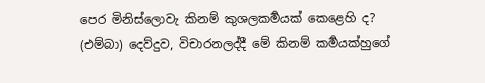පෙර මිනිස්ලොවැ කිනම් කුශලකර්‍මයක් කෙළෙහි ද? (එම්බා) දෙව්දුව, විචාරනලද්දී මේ කිනම් කර්‍මයක්හුගේ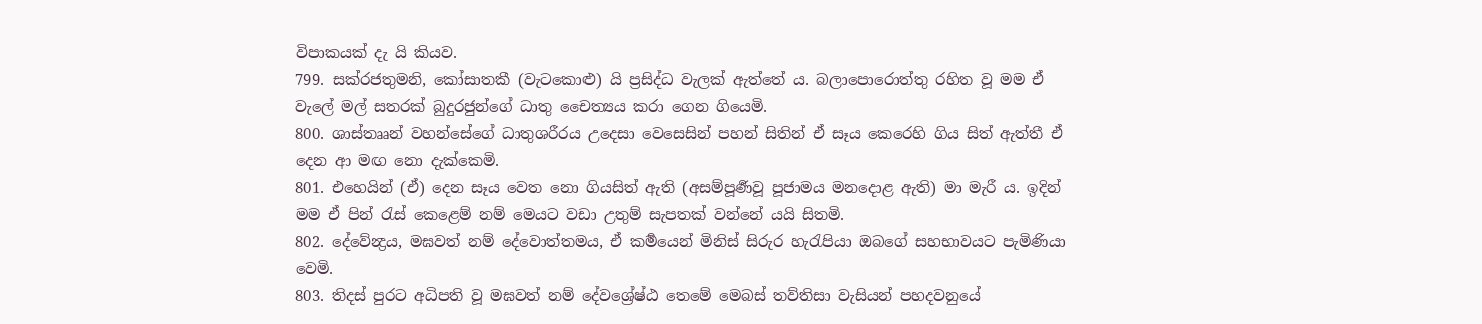විපාකයක් දැ යි කියව.
799. සක්රජතුමනි, කෝසාතකී (වැටකොළු) යි ප්‍රසිද්ධ වැලක් ඇත්තේ ය. බලාපොරොත්තු රහිත වූ මම ඒ වැලේ මල් සතරක් බුදුරජුන්ගේ ධාතු චෛත්‍යය කරා ගෙන ගියෙමි.
800. ශාස්තෲන් වහන්සේගේ ධාතුශරීරය උදෙසා වෙසෙසින් පහන් සිතින් ඒ සෑය කෙරෙහි ගිය සිත් ඇත්තී ඒ දෙන ආ මඟ නො දැක්කෙමි.
801. එහෙයින් (ඒ) දෙන සෑය වෙත නො ගියසිත් ඇති (අසම්පූර්‍ණවූ පූජාමය මනදොළ ඇති) මා මැරී ය. ඉදින් මම ඒ පින් රැස් කෙළෙම් නම් මෙයට වඩා උතුම් සැපතක් වන්නේ යයි සිතමි.
802. දේවේන්‍ද්‍රය, මඝවත් නම් දේවොත්තමය, ඒ කර්‍මයෙන් මිනිස් සිරුර හැරැපියා ඔබගේ සහභාවයට පැමිණියා වෙමි.
803. තිදස් පුරට අධිපති වූ මඝවත් නම් දේවශ්‍රේෂ්ඨ තෙමේ මෙබස් තව්තිසා වැසියන් පහදවනුයේ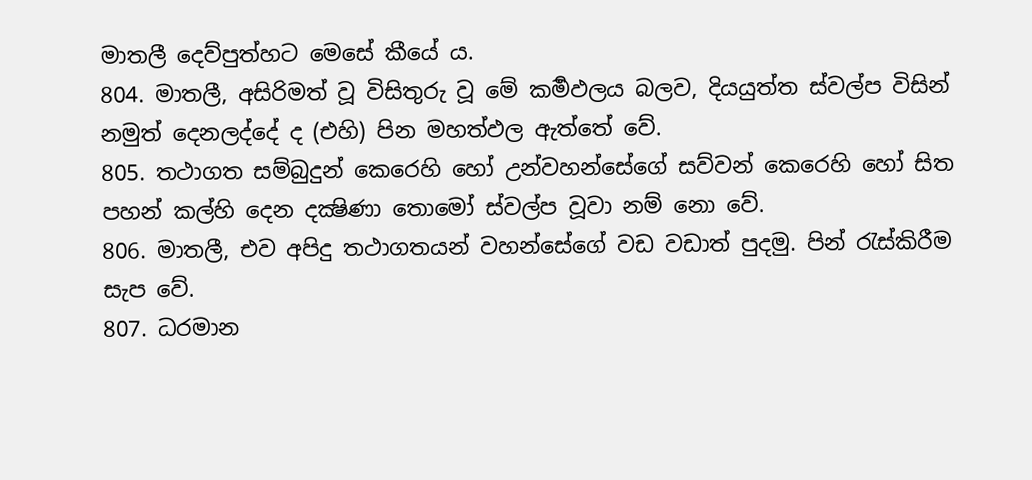මාතලී දෙව්පුත්හට මෙසේ කීයේ ය.
804. මාතලී, අසිරිමත් වූ විසිතුරු වූ මේ කර්‍මඵලය බලව, දියයුත්ත ස්වල්ප විසින් නමුත් දෙනලද්දේ ද (එහි) පින මහත්ඵල ඇත්තේ වේ.
805. තථාගත සම්බුදුන් කෙරෙහි හෝ උන්වහන්සේගේ සව්වන් කෙරෙහි හෝ සිත පහන් කල්හි දෙන දක්‍ෂිණා තොමෝ ස්වල්ප වූවා නම් නො වේ.
806. මාතලී, එව අපිදු තථාගතයන් වහන්සේගේ වඩ වඩාත් පුදමු. පින් රැස්කිරීම සැප වේ.
807. ධරමාන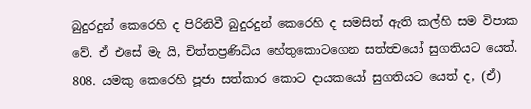බුදුරදුන් කෙරෙහි ද පිරිනිවී බුදුරදුන් කෙරෙහි ද සමසිත් ඇති කල්හි සම විපාක වේ. ඒ එසේ මැ යි, චිත්තප්‍රණිධිය හේතුකොටගෙන සත්ත්‍වයෝ සුගතියට යෙත්.
808. යමකු කෙරෙහි පූජා සත්කාර කොට දායකයෝ සුගතියට යෙත් ද, (ඒ)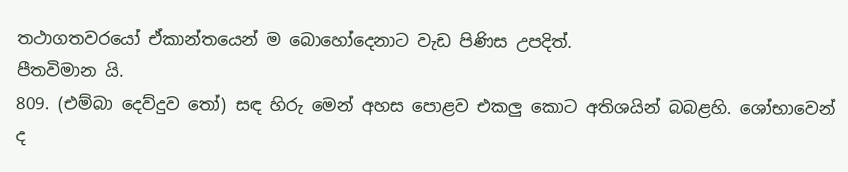තථාගතවරයෝ ඒකාන්තයෙන් ම බොහෝදෙනාට වැඩ පිණිස උපදිත්.
පීතවිමාන යි.
809. (එම්බා දෙව්දුව තෝ) සඳ හිරු මෙන් අහස පොළව එකලු කොට අතිශයින් බබළහි. ශෝභාවෙන් ද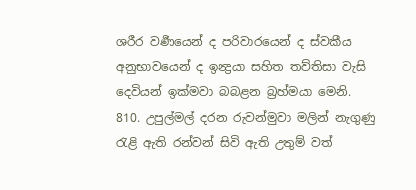ශරීර වර්‍ණයෙන් ද පරිවාරයෙන් ද ස්වකීය අනුභාවයෙන් ද ඉන්‍ද්‍රයා සහිත තව්තිසා වැසි දෙවියන් ඉක්මවා බබළන බ්‍රහ්මයා මෙනි.
810. උපුල්මල් දරන රුවන්මුවා මලින් නැගුණු රැළි ඇති රන්වන් සිවි ඇති උතුම් වත්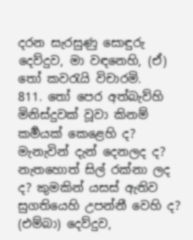දරන සැරසුණු සොඳුරු දෙව්දුව, මා වඳනෙහි, (ඒ) තෝ කවරැයි විචාරමි.
811. තෝ පෙර අත්බැව්හි මිනිස්දුවක් වූවා කිනම් කර්‍මයක් කෙළෙහි ද? මැනැවින් දැන් දෙනලද ද? නැතහොත් සිල් රක්නා ලද ද? කුමකින් යසස් ඇතිව සුගතියෙහි උපන්නී වෙහි ද? (එම්බා) දෙව්දුව,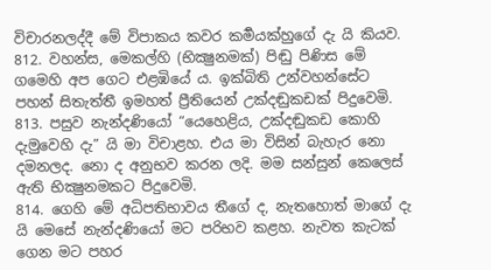විචාරනලද්දී මේ විපාකය කවර කර්‍මයක්හුගේ දැ යි කියව.
812. වහන්ස, මෙකල්හි (භික්‍ෂුනමක්) පිඬු පිණිස මේ ගමෙහි අප ගෙට එළඹියේ ය. ඉක්බිති උන්වහන්සේට පහන් සිතැත්තී ඉමහත් ප්‍රීතියෙන් උක්දඬුකඩක් පිදුවෙමි.
813. පසුව නැන්දණියෝ “යෙහෙළිය, උක්දඬුකඩ කොහි දැමුවෙහි දැ” යි මා විචාළහ. එය මා විසින් බැහැර නො දමනලද. නො ද අනුභව කරන ලදි. මම සන්සුන් කෙලෙස් ඇති භික්‍ෂුනමකට පිදුවෙමි.
814. ගෙහි මේ අධිපතිභාවය තීගේ ද, නැතහොත් මාගේ දැ යි මෙසේ නැන්දණියෝ මට පරිභව කළහ. නැවත කැටක් ගෙන මට පහර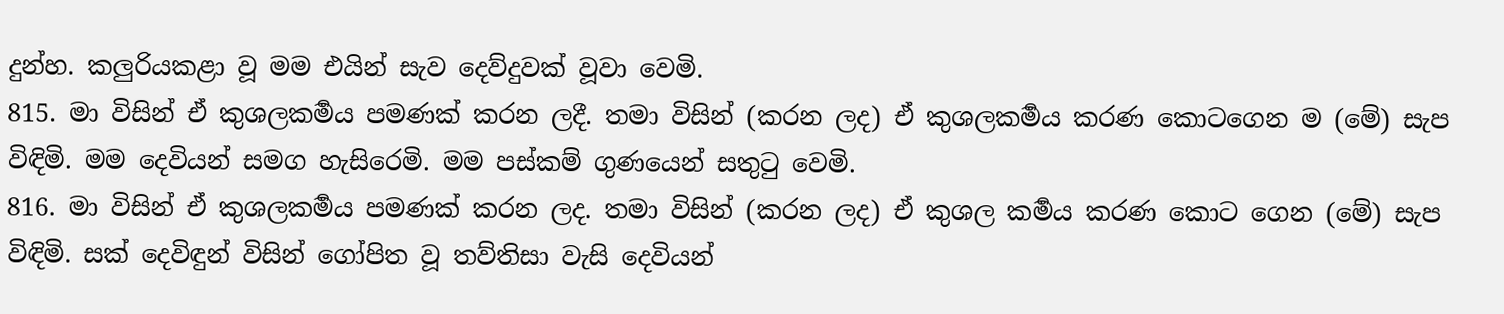දුන්හ. කලුරියකළා වූ මම එයින් සැව දෙව්දුවක් වූවා වෙමි.
815. මා විසින් ඒ කුශලකර්‍මය පමණක් කරන ලදී. තමා විසින් (කරන ලද) ඒ කුශලකර්‍මය කරණ කොටගෙන ම (මේ) සැප විඳිමි. මම දෙවියන් සමග හැසිරෙමි. මම පස්කම් ගුණයෙන් සතුටු වෙමි.
816. මා විසින් ඒ කුශලකර්‍මය පමණක් කරන ලද. තමා විසින් (කරන ලද) ඒ කුශල කර්‍මය කරණ කොට ගෙන (මේ) සැප විඳිමි. සක් දෙවිඳුන් විසින් ගෝපිත වූ තව්තිසා වැසි දෙවියන්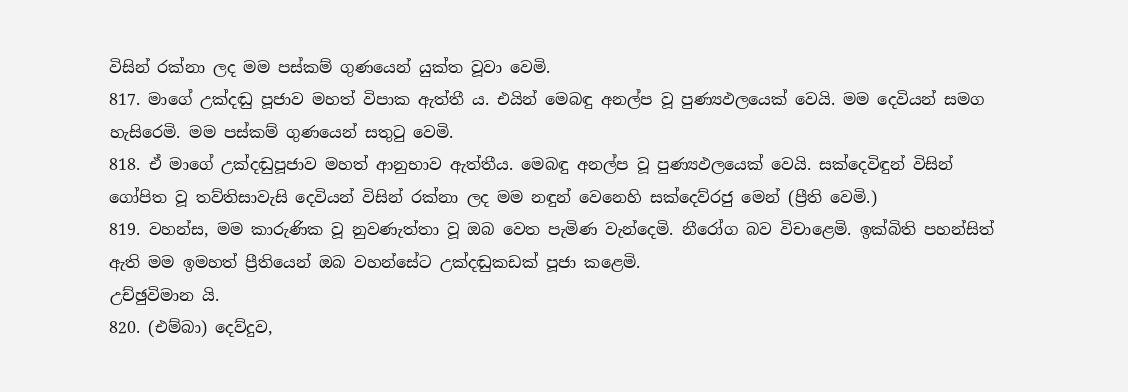විසින් රක්නා ලද මම පස්කම් ගුණයෙන් යුක්ත වූවා වෙමි.
817. මාගේ උක්දඬු පූජාව මහත් විපාක ඇත්තී ය. එයින් මෙබඳු අනල්ප වූ පුණ්‍යඵලයෙක් වෙයි. මම දෙවියන් සමග හැසිරෙමි. මම පස්කම් ගුණයෙන් සතුටු වෙමි.
818. ඒ මාගේ උක්දඬුපූජාව මහත් ආනුභාව ඇත්තීය. මෙබඳු අනල්ප වූ පුණ්‍යඵලයෙක් වෙයි. සක්දෙවිඳුන් විසින් ගෝපිත වූ තව්තිසාවැසි දෙවියන් විසින් රක්නා ලද මම නඳුන් වෙනෙහි සක්දෙව්රජු මෙන් (ප්‍රීති වෙමි.)
819. වහන්ස, මම කාරුණික වූ නුවණැත්තා වූ ඔබ වෙත පැමිණ වැන්දෙමි. නීරෝග බව විචාළෙමි. ඉක්බිති පහන්සිත් ඇති මම ඉමහත් ප්‍රීතියෙන් ඔබ වහන්සේට උක්දඬුකඩක් පූජා කළෙමි.
උච්ඡුවිමාන යි.
820. (එම්බා) දෙව්දුව,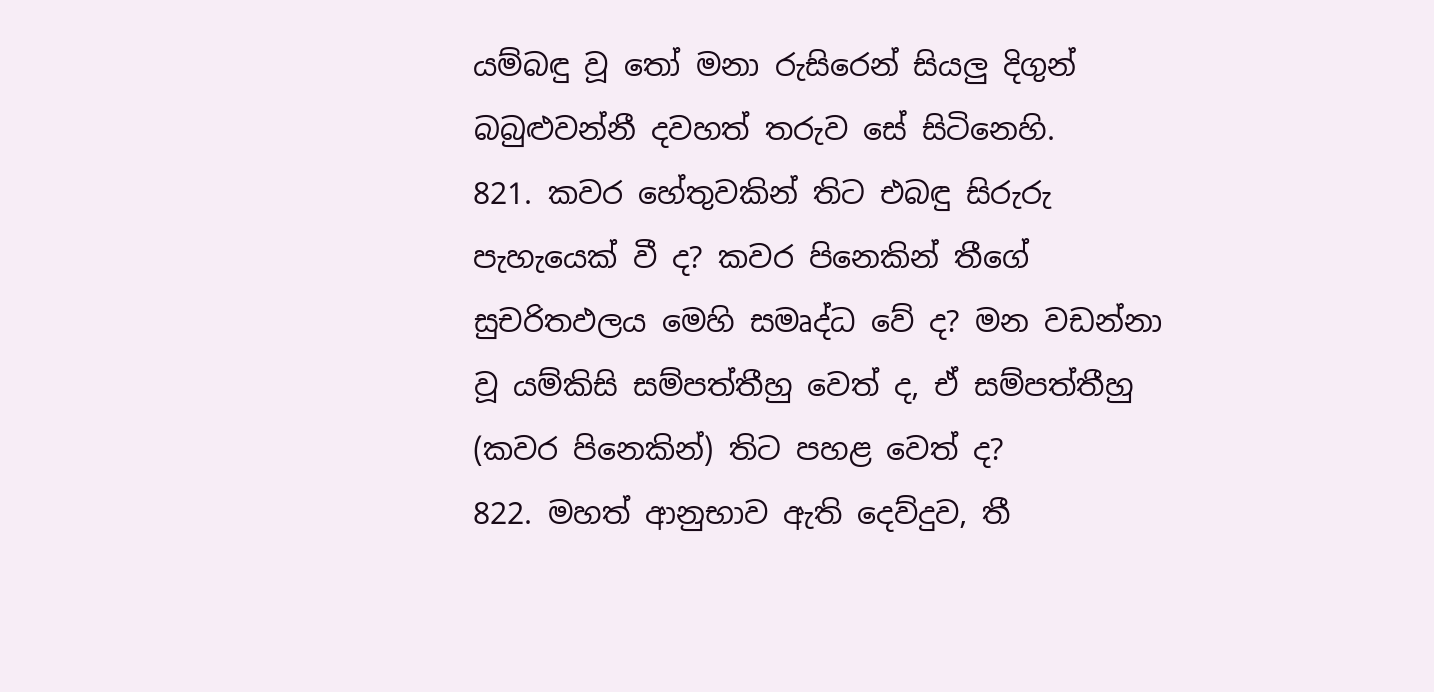යම්බඳු වූ තෝ මනා රුසිරෙන් සියලු දිගුන් බබුළුවන්නී දවහත් තරුව සේ සිටිනෙහි.
821. කවර හේතුවකින් තිට එබඳු සිරුරු පැහැයෙක් වී ද? කවර පිනෙකින් තීගේ සුචරිතඵලය මෙහි සමෘද්ධ වේ ද? මන වඩන්නා වූ යම්කිසි සම්පත්තීහු වෙත් ද, ඒ සම්පත්තීහු (කවර පිනෙකින්) තිට පහළ වෙත් ද?
822. මහත් ආනුභාව ඇති දෙව්දුව, තී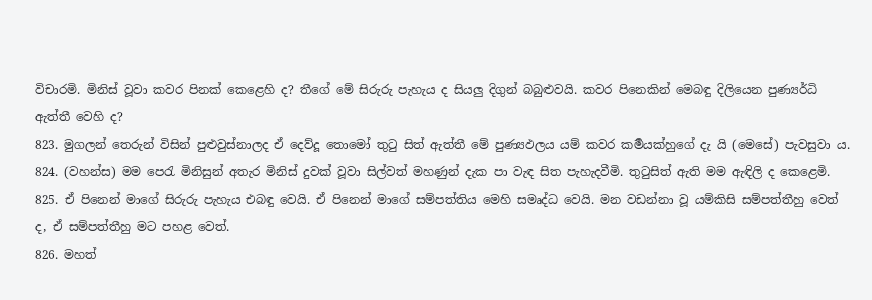විචාරමි. මිනිස් වූවා කවර පිනක් කෙළෙහි ද? තීගේ මේ සිරුරු පැහැය ද සියලු දිගුන් බබුළුවයි. කවර පිනෙකින් මෙබඳු දිලියෙන පුණ්‍යර්ධි ඇත්තී වෙහි ද?
823. මුගලන් තෙරුන් විසින් පුළුවුස්නාලද ඒ දෙව්දූ තොමෝ තුටු සිත් ඇත්තී මේ පුණ්‍යඵලය යම් කවර කර්‍මයක්හුගේ දැ යි (මෙසේ) පැවසුවා ය.
824. (වහන්ස) මම පෙරැ මිනිසුන් අතැර මිනිස් දුවක් වූවා සිල්වත් මහණුන් දැක පා වැඳ සිත පැහැදවීමි. තුටුසිත් ඇති මම ඇඳිලි ද කෙළෙමි.
825. ඒ පිනෙන් මාගේ සිරුරු පැහැය එබඳු වෙයි. ඒ පිනෙන් මාගේ සම්පත්තිය මෙහි සමෘද්ධ වෙයි. මන වඩන්නා වූ යම්කිසි සම්පත්තීහු වෙත් ද, ඒ සම්පත්තීහු මට පහළ වෙත්.
826. මහත්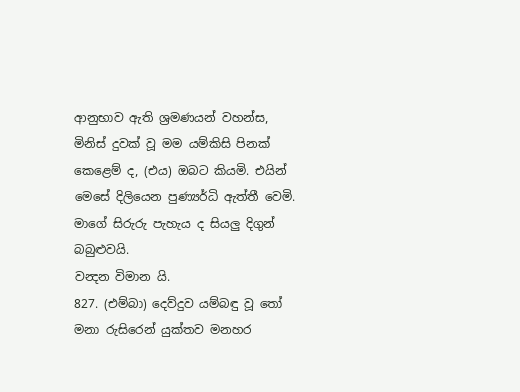ආනුභාව ඇති ශ්‍රමණයන් වහන්ස, මිනිස් දුවක් වූ මම යම්කිසි පිනක් කෙළෙම් ද, (එය) ඔබට කියමි. එයින් මෙසේ දිලියෙන පුණ්‍යර්ධි ඇත්තී වෙමි. මාගේ සිරුරු පැහැය ද සියලු දිගුන් බබුළුවයි.
වන්‍දන විමාන යි.
827. (එම්බා) දෙව්දුව යම්බඳු වූ තෝ මනා රුසිරෙන් යුක්තව මනහර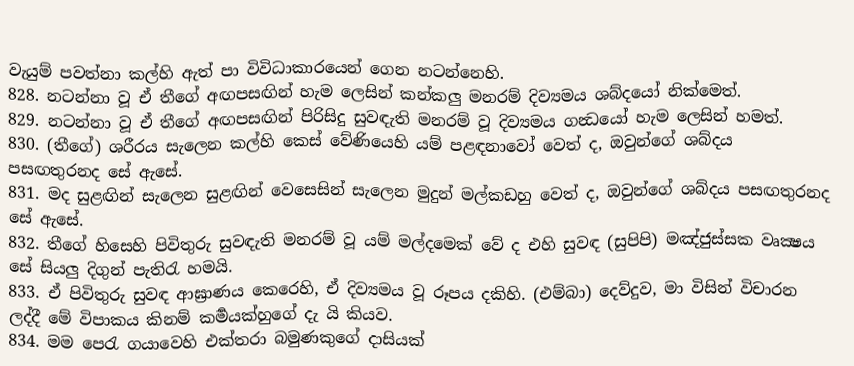වැයුම් පවත්නා කල්හි ඇත් පා විවිධාකාරයෙන් ගෙන නටන්නෙහි.
828. නටන්නා වූ ඒ තීගේ අඟපසඟින් හැම ලෙසින් කන්කලු මනරම් දිව්‍යමය ශබ්දයෝ නික්මෙත්.
829. නටන්නා වූ ඒ තීගේ අඟපසඟින් පිරිසිදු සුවඳැති මනරම් වූ දිව්‍යමය ගන්‍ධයෝ හැම ලෙසින් හමත්.
830. (තීගේ) ශරීරය සැලෙන කල්හි කෙස් වේණියෙහි යම් පළඳනාවෝ වෙත් ද, ඔවුන්ගේ ශබ්දය පසඟතුරනද සේ ඇසේ.
831. මද සුළඟින් සැලෙන සුළඟින් වෙසෙසින් සැලෙන මුදුන් මල්කඩහු වෙත් ද, ඔවුන්ගේ ශබ්දය පසඟතුරනද සේ ඇසේ.
832. තීගේ හිසෙහි පිවිතුරු සුවඳැති මනරම් වූ යම් මල්දමෙක් වේ ද එහි සුවඳ (සුපිපි) මඤ්ජුස්සක වෘක්‍ෂය සේ සියලු දිගුන් පැතිරැ හමයි.
833. ඒ පිවිතුරු සුවඳ ආඝ්‍රාණය කෙරෙහි, ඒ දිව්‍යමය වූ රූපය දකිහි. (එම්බා) දෙව්දුව, මා විසින් විචාරන ලද්දී මේ විපාකය කිනම් කර්‍මයක්හුගේ දැ යි කියව.
834. මම පෙරැ ගයාවෙහි එක්තරා බමුණකුගේ දාසියක්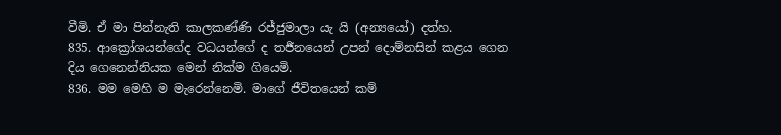වීමි. ඒ මා පින්නැති කාලකණ්ණි රජ්ජුමාලා යැ යි (අන්‍යයෝ) දත්හ.
835. ආක්‍රෝශයන්ගේද වධයන්ගේ ද තර්‍ජනයෙන් උපන් දොම්නසින් කළය ගෙන දිය ගෙනෙන්නියක මෙන් නික්ම ගියෙමි.
836. මම මෙහි ම මැරෙන්නෙමි. මාගේ ජීවිතයෙන් කම්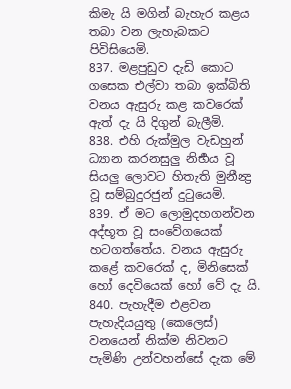කිමැ යි මගින් බැහැර කළය තබා වන ලැහැබකට පිවිසියෙමි.
837. මළපුඩුව දැඩි කොට ගසෙක එල්වා තබා ඉක්බිති වනය ඇසුරු කළ කවරෙක් ඇත් දැ යි දිගුන් බැලීමි.
838. එහි රුක්මුල වැඩහුන් ධ්‍යාන කරනසුලු නිර්‍භය වූ සියලු ලොවට හිතැති මුනීන්‍ද්‍ර වූ සම්බුදුරජුන් දුටුයෙමි.
839. ඒ මට ලොමුදහගන්වන අද්භූත වූ සංවේගයෙක් හටගත්තේය. වනය ඇසුරු කළේ කවරෙක් ද, මිනිසෙක් හෝ දෙවියෙක් හෝ වේ දැ යි.
840. පැහැදීම එළවන පැහැදියයුතු (කෙලෙස්) වනයෙන් නික්ම නිවනට පැමිණි උන්වහන්සේ දැක මේ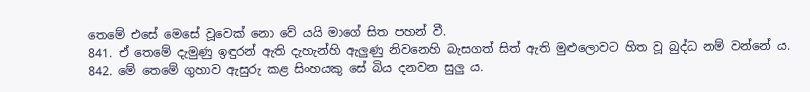තෙමේ එසේ මෙසේ වූවෙක් නො වේ යයි මාගේ සිත පහන් වී.
841. ඒ තෙමේ දැමුණු ඉඳුරන් ඇති දැහැන්හි ඇලුණු නිවනෙහි බැසගත් සිත් ඇති මුළුලොවට හිත වූ බුද්ධ නම් වන්නේ ය.
842. මේ තෙමේ ගුහාව ඇසුරු කළ සිංහයකු සේ බිය දනවන සුලු ය.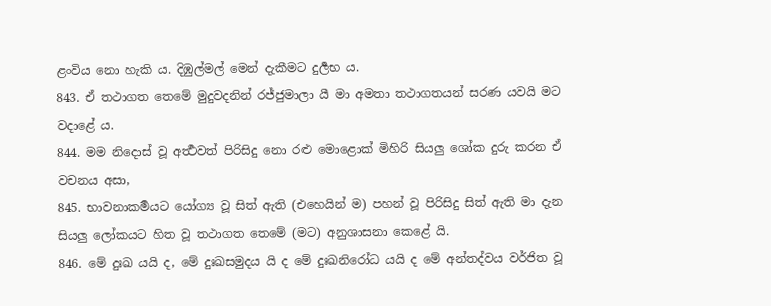ළංවිය නො හැකි ය. දිඹුල්මල් මෙන් දැකීමට දුර්‍ලභ ය.
843. ඒ තථාගත තෙමේ මුදුවදනින් රජ්ජුමාලා යී මා අමතා තථාගතයන් සරණ යවයි මට වදාළේ ය.
844. මම නිදොස් වූ අර්‍ත්‍ථවත් පිරිසිදු නො රළු මොළොක් මිහිරි සියලු ශෝක දුරු කරන ඒ වචනය අසා,
845. භාවනාකර්‍මයට යෝග්‍ය වූ සිත් ඇති (එහෙයින් ම) පහන් වූ පිරිසිදු සිත් ඇති මා දැන සියලු ලෝකයට හිත වූ තථාගත තෙමේ (මට) අනුශාසනා කෙළේ යි.
846. මේ දුඃඛ යයි ද, මේ දුඃඛසමුදය යි ද මේ දුඃඛනිරෝධ යයි ද මේ අන්තද්වය වර්ජිත වූ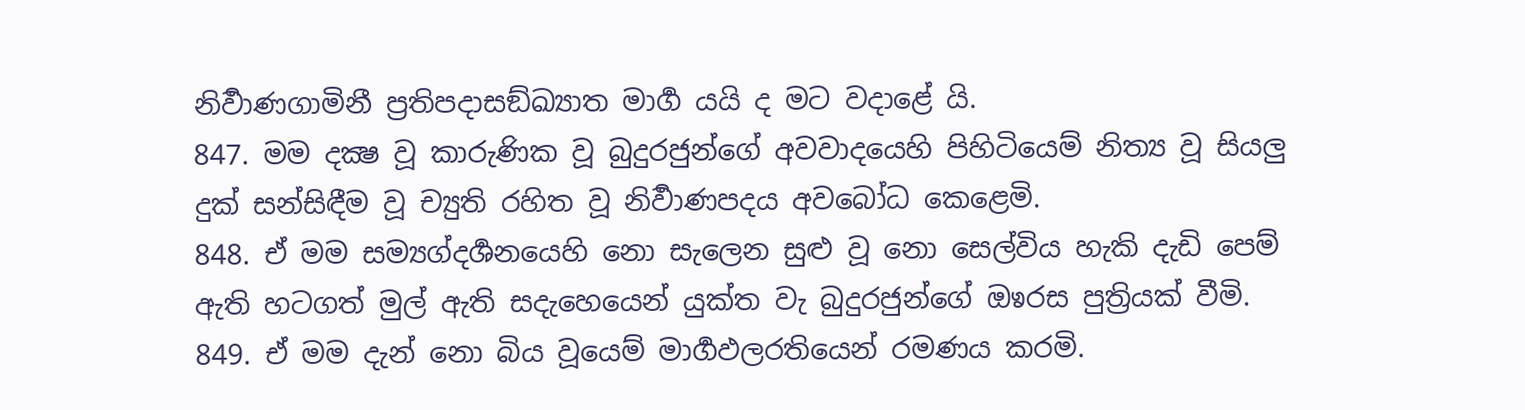නිර්‍වාණගාමිනී ප්‍රතිපදාසඞ්ඛ්‍යාත මාර්‍ග යයි ද මට වදාළේ යි.
847. මම දක්‍ෂ වූ කාරුණික වූ බුදුරජුන්ගේ අවවාදයෙහි පිහිටියෙම් නිත්‍ය වූ සියලු දුක් සන්සිඳීම වූ ච්‍යුති රහිත වූ නිර්‍වාණපදය අවබෝධ කෙළෙමි.
848. ඒ මම සම්‍යග්දර්‍ශනයෙහි නො සැලෙන සුළු වූ නො සෙල්විය හැකි දැඩි පෙම් ඇති හටගත් මුල් ඇති සදැහෙයෙන් යුක්ත වැ බුදුරජුන්ගේ ඔෳරස පුත්‍රියක් වීමි.
849. ඒ මම දැන් නො බිය වූයෙම් මාර්‍ගඵලරතියෙන් රමණය කරමි.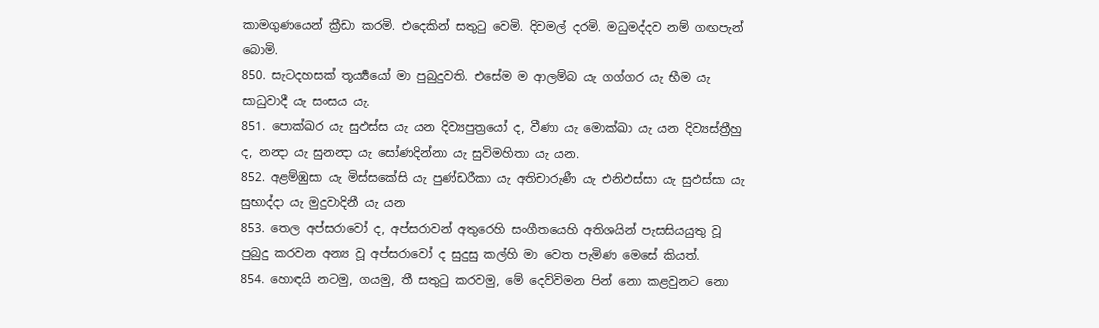කාමගුණයෙන් ක්‍රීඩා කරමි. එදෙකින් සතුටු වෙමි. දිවමල් දරමි. මධුමද්දව නම් ගඟපැන් බොමි.
850. සැටදහසක් තූර්‍ය්‍යයෝ මා පුබුදුවති. එසේම ම ආලම්බ යැ ගග්ගර යැ භීම යැ සාධුවාදී යැ සංසය යැ.
851. පොක්ඛර යැ සුඵස්ස යැ යන දිව්‍යපුත්‍රයෝ ද, වීණා යැ මොක්ඛා යැ යන දිව්‍යස්ත්‍රීහු ද, නන්‍දා යැ සුනන්‍දා යැ සෝණදින්නා යැ සුවිමහිතා යැ යන.
852. අළම්ඹුසා යැ මිස්සකේසි යැ පුණ්ඩරීකා යැ අතිචාරුණී යැ එනිඵස්සා යැ සුඵස්සා යැ සුභාද්දා යැ මුදුවාදිනී යැ යන
853. තෙල අප්සරාවෝ ද, අප්සරාවන් අතුරෙහි සංගීතයෙහි අතිශයින් පැසසියයුතු වූ පුබුදු කරවන අන්‍ය වූ අප්සරාවෝ ද සුදුසු කල්හි මා වෙත පැමිණ මෙසේ කියත්.
854. හොඳයි නටමු, ගයමු, තී සතුටු කරවමු, මේ දෙව්විමන පින් නො කළවුනට නො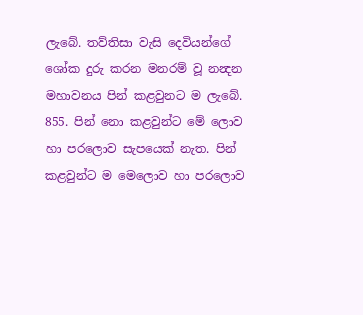ලැබේ. තව්තිසා වැසි දෙවියන්ගේ ශෝක දුරු කරන මනරම් වූ නන්‍දන මහාවනය පින් කළවුනට ම ලැබේ.
855. පින් නො කළවුන්ට මේ ලොව හා පරලොව සැපයෙක් නැත. පින් කළවුන්ට ම මෙලොව හා පරලොව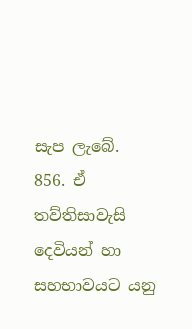සැප ලැබේ.
856. ඒ තව්තිසාවැසි දෙවියන් හා සහභාවයට යනු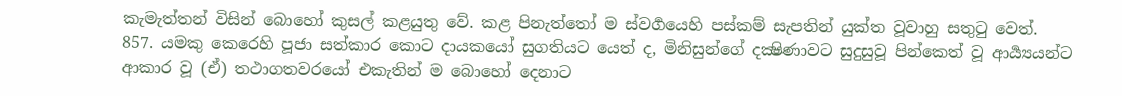කැමැත්තන් විසින් බොහෝ කුසල් කළයුතු වේ. කළ පිනැත්තෝ ම ස්වර්‍ගයෙහි පස්කම් සැපතින් යුක්ත වූවාහු සතුටු වෙත්.
857. යමකු කෙරෙහි පූජා සත්කාර කොට දායකයෝ සුගතියට යෙත් ද, මිනිසුන්ගේ දක්‍ෂිණාවට සුදුසුවූ පින්කෙත් වූ ආර්‍ය්‍යයන්ට ආකාර වූ (ඒ) තථාගතවරයෝ එකැතින් ම බොහෝ දෙනාට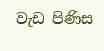වැඩ පිණිස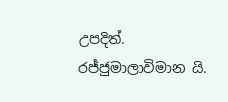උපදිත්.
රජ්ජුමාලාවිමාන යි.